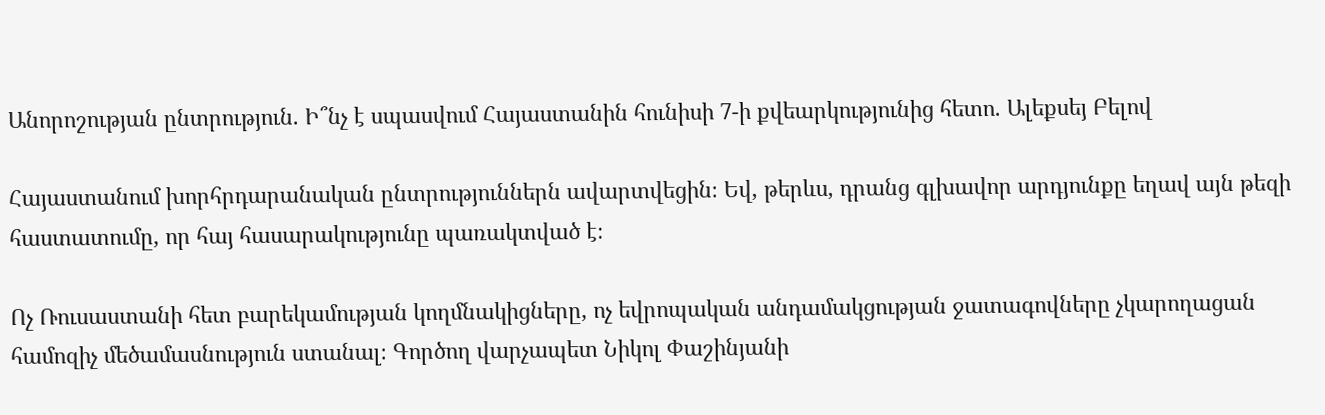Անորոշության ընտրություն. Ի՞նչ է սպասվում Հայաստանին հունիսի 7-ի քվեարկությունից հետո. Ալեքսեյ Բելով

Հայաստանում խորհրդարանական ընտրություններն ավարտվեցին։ Եվ, թերևս, դրանց գլխավոր արդյունքը եղավ այն թեզի հաստատումը, որ հայ հասարակությունը պառակտված է։

Ոչ Ռուսաստանի հետ բարեկամության կողմնակիցները, ոչ եվրոպական անդամակցության ջատագովները չկարողացան համոզիչ մեծամասնություն ստանալ։ Գործող վարչապետ Նիկոլ Փաշինյանի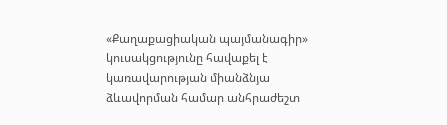«Քաղաքացիական պայմանագիր» կուսակցությունը հավաքել է կառավարության միանձնյա ձևավորման համար անհրաժեշտ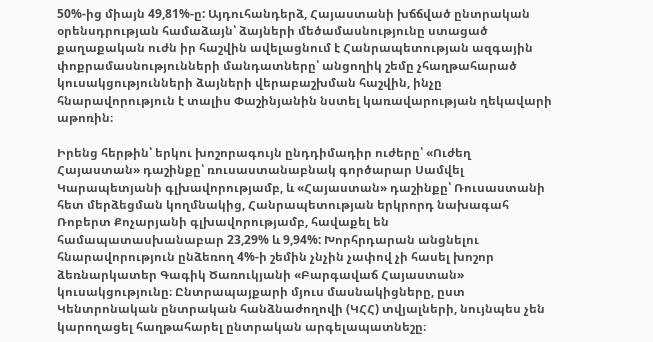50%-ից միայն 49,81%-ը: Այդուհանդերձ, Հայաստանի խճճված ընտրական օրենսդրության համաձայն՝ ձայների մեծամասնությունը ստացած քաղաքական ուժն իր հաշվին ավելացնում է Հանրապետության ազգային փոքրամասնությունների մանդատները՝ անցողիկ շեմը չհաղթահարած կուսակցությունների ձայների վերաբաշխման հաշվին, ինչը հնարավորություն է տալիս Փաշինյանին նստել կառավարության ղեկավարի աթոռին։

Իրենց հերթին՝ երկու խոշորագույն ընդդիմադիր ուժերը՝ «Ուժեղ Հայաստան» դաշինքը՝ ռուսաստանաբնակ գործարար Սամվել Կարապետյանի գլխավորությամբ, և «Հայաստան» դաշինքը՝ Ռուսաստանի հետ մերձեցման կողմնակից, Հանրապետության երկրորդ նախագահ Ռոբերտ Քոչարյանի գլխավորությամբ, հավաքել են համապատասխանաբար 23,29% և 9,94%: Խորհրդարան անցնելու հնարավորություն ընձեռող 4%-ի շեմին չնչին չափով չի հասել խոշոր ձեռնարկատեր Գագիկ Ծառուկյանի «Բարգավաճ Հայաստան» կուսակցությունը։ Ընտրապայքարի մյուս մասնակիցները, ըստ Կենտրոնական ընտրական հանձնաժողովի (ԿՀՀ) տվյալների, նույնպես չեն կարողացել հաղթահարել ընտրական արգելապատնեշը։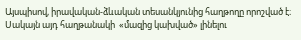Այսպիսով, իրավական-ձևական տեսանկյունից հաղթողը որոշված է։ Սակայն այդ հաղթանակի  «մազից կախված» լինելու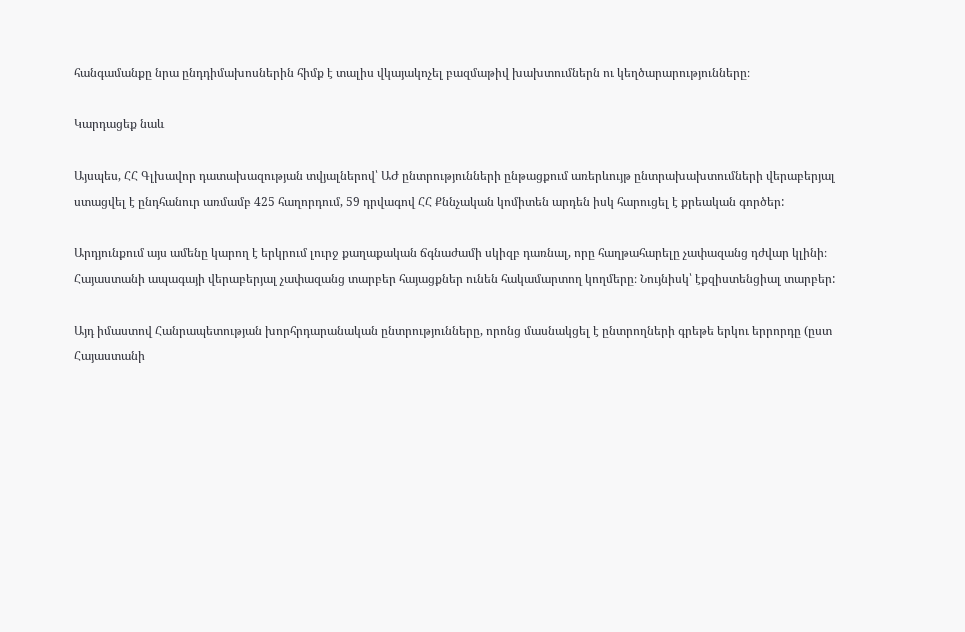հանգամանքը նրա ընդդիմախոսներին հիմք է տալիս վկայակոչել բազմաթիվ խախտումներն ու կեղծարարությունները։

Կարդացեք նաև

Այսպես, ՀՀ Գլխավոր դատախազության տվյալներով՝ ԱԺ ընտրությունների ընթացքում առերևույթ ընտրախախտումների վերաբերյալ ստացվել է ընդհանուր առմամբ 425 հաղորդում, 59 դրվագով ՀՀ Քննչական կոմիտեն արդեն իսկ հարուցել է քրեական գործեր:

Արդյունքում այս ամենը կարող է երկրում լուրջ քաղաքական ճգնաժամի սկիզբ դառնալ, որը հաղթահարելը չափազանց դժվար կլինի։  Հայաստանի ապագայի վերաբերյալ չափազանց տարբեր հայացքներ ունեն հակամարտող կողմերը։ Նույնիսկ՝ էքզիստենցիալ տարբեր:

Այդ իմաստով Հանրապետության խորհրդարանական ընտրությունները, որոնց մասնակցել է ընտրողների գրեթե երկու երրորդը (ըստ Հայաստանի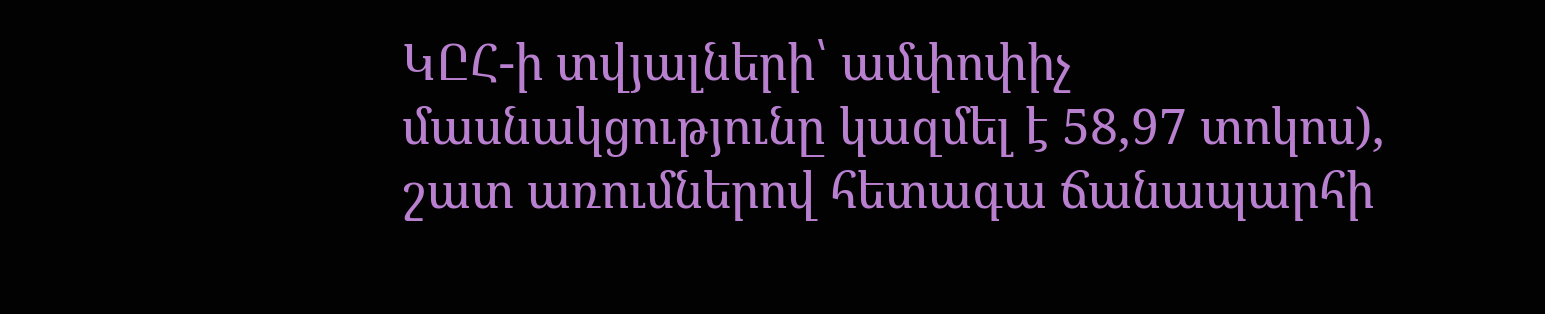ԿԸՀ-ի տվյալների՝ ամփոփիչ մասնակցությունը կազմել է 58,97 տոկոս), շատ առումներով հետագա ճանապարհի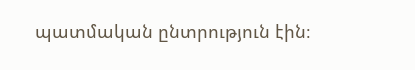պատմական ընտրություն էին։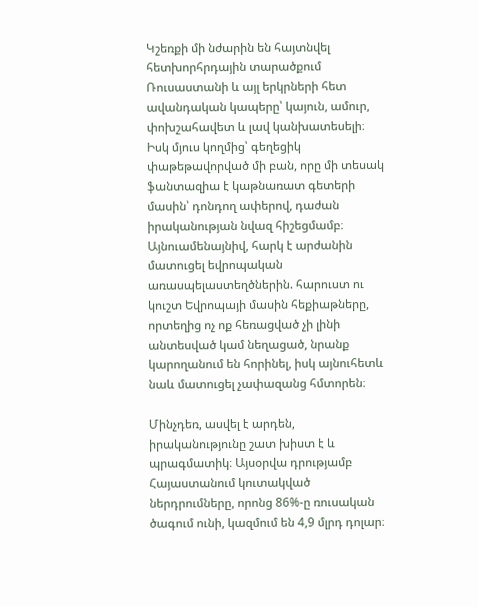Կշեռքի մի նժարին են հայտնվել հետխորհրդային տարածքում Ռուսաստանի և այլ երկրների հետ ավանդական կապերը՝ կայուն, ամուր, փոխշահավետ և լավ կանխատեսելի։  Իսկ մյուս կողմից՝ գեղեցիկ փաթեթավորված մի բան, որը մի տեսակ ֆանտազիա է կաթնառատ գետերի մասին՝ դոնդող ափերով, դաժան իրականության նվազ հիշեցմամբ։ Այնուամենայնիվ, հարկ է արժանին մատուցել եվրոպական առասպելաստեղծներին. հարուստ ու կուշտ Եվրոպայի մասին հեքիաթները, որտեղից ոչ ոք հեռացված չի լինի անտեսված կամ նեղացած, նրանք կարողանում են հորինել, իսկ այնուհետև նաև մատուցել չափազանց հմտորեն։

Մինչդեռ, ասվել է արդեն, իրականությունը շատ խիստ է և պրագմատիկ։ Այսօրվա դրությամբ Հայաստանում կուտակված ներդրումները, որոնց 86%-ը ռուսական ծագում ունի, կազմում են 4,9 մլրդ դոլար։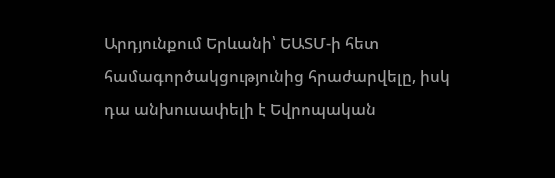Արդյունքում Երևանի՝ ԵԱՏՄ-ի հետ համագործակցությունից հրաժարվելը, իսկ դա անխուսափելի է Եվրոպական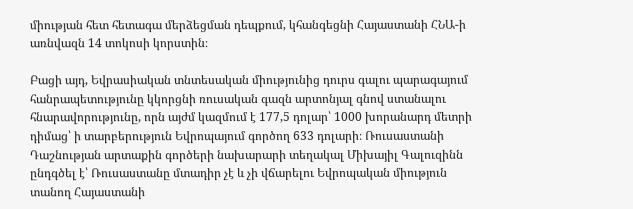միության հետ հետագա մերձեցման դեպքում, կհանգեցնի Հայաստանի ՀՆԱ-ի առնվազն 14 տոկոսի կորստին։

Բացի այդ, Եվրասիական տնտեսական միությունից դուրս գալու պարագայում հանրապետությունը կկորցնի ռուսական գազն արտոնյալ գնով ստանալու հնարավորությունը, որն այժմ կազմում է 177,5 դոլար՝ 1000 խորանարդ մետրի դիմաց՝ ի տարբերություն Եվրոպայում գործող 633 դոլարի։ Ռուսաստանի Դաշնության արտաքին գործերի նախարարի տեղակալ Միխայիլ Գալուզինն ընդգծել է՝ Ռուսաստանը մտադիր չէ և չի վճարելու Եվրոպական միություն տանող Հայաստանի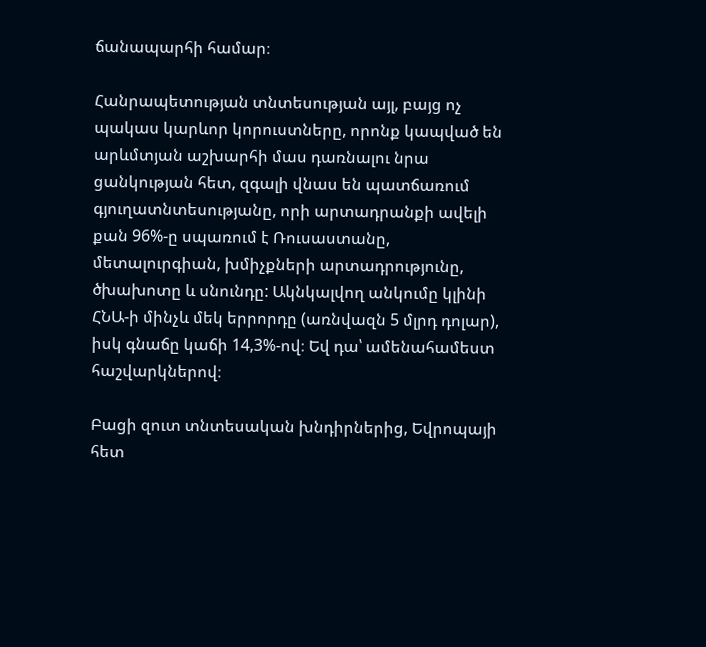ճանապարհի համար։

Հանրապետության տնտեսության այլ, բայց ոչ պակաս կարևոր կորուստները, որոնք կապված են արևմտյան աշխարհի մաս դառնալու նրա ցանկության հետ, զգալի վնաս են պատճառում գյուղատնտեսությանը, որի արտադրանքի ավելի քան 96%-ը սպառում է Ռուսաստանը, մետալուրգիան, խմիչքների արտադրությունը, ծխախոտը և սնունդը: Ակնկալվող անկումը կլինի ՀՆԱ-ի մինչև մեկ երրորդը (առնվազն 5 մլրդ դոլար), իսկ գնաճը կաճի 14,3%-ով։ Եվ դա՝ ամենահամեստ հաշվարկներով։

Բացի զուտ տնտեսական խնդիրներից, Եվրոպայի հետ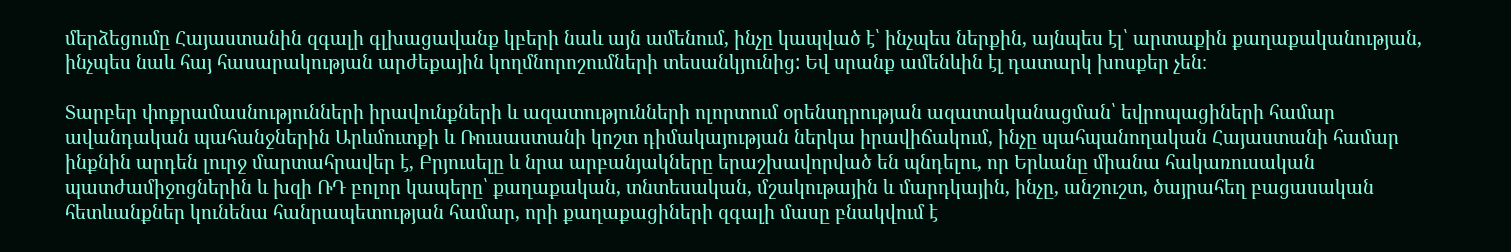մերձեցումը Հայաստանին զգալի գլխացավանք կբերի նաև այն ամենում, ինչը կապված է՝ ինչպես ներքին, այնպես էլ՝ արտաքին քաղաքականության, ինչպես նաև հայ հասարակության արժեքային կողմնորոշումների տեսանկյունից: Եվ սրանք ամենևին էլ դատարկ խոսքեր չեն։

Տարբեր փոքրամասնությունների իրավունքների և ազատությունների ոլորտում օրենսդրության ազատականացման՝ եվրոպացիների համար ավանդական պահանջներին Արևմուտքի և Ռուսաստանի կոշտ դիմակայության ներկա իրավիճակում, ինչը պահպանողական Հայաստանի համար ինքնին արդեն լուրջ մարտահրավեր է, Բրյուսելը և նրա արբանյակները երաշխավորված են պնդելու, որ Երևանը միանա հակառուսական պատժամիջոցներին և խզի ՌԴ բոլոր կապերը՝ քաղաքական, տնտեսական, մշակութային և մարդկային, ինչը, անշուշտ, ծայրահեղ բացասական հետևանքներ կունենա հանրապետության համար, որի քաղաքացիների զգալի մասը բնակվում է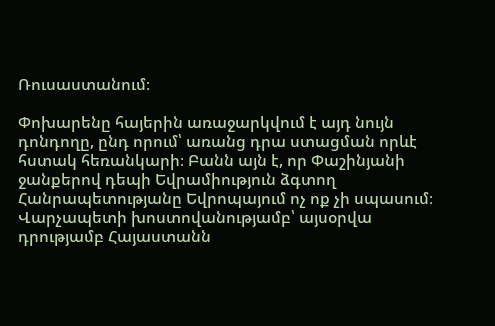Ռուսաստանում։

Փոխարենը հայերին առաջարկվում է այդ նույն դոնդողը, ընդ որում՝ առանց դրա ստացման որևէ հստակ հեռանկարի։ Բանն այն է, որ Փաշինյանի ջանքերով դեպի Եվրամիություն ձգտող Հանրապետությանը Եվրոպայում ոչ ոք չի սպասում։ Վարչապետի խոստովանությամբ՝ այսօրվա դրությամբ Հայաստանն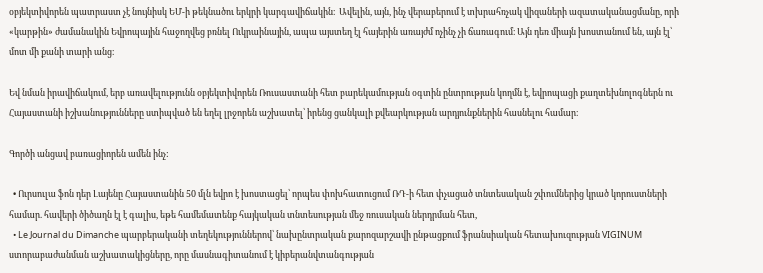օբյեկտիվորեն պատրաստ չէ նույնիսկ ԵՄ-ի թեկնածու երկրի կարգավիճակին։  Ավելին, այն, ինչ վերաբերում է տխրահռչակ վիզաների ազատականացմանը, որի «կարթին» ժամանակին Եվրոպային հաջողվեց բռնել Ուկրաինային, ապա այստեղ էլ հայերին առայժմ ոչինչ չի ճառագում։ Այն դեռ միայն խոստանում են, այն էլ՝ մոտ մի քանի տարի անց։

Եվ նման իրավիճակում, երբ առավելությունն օբյեկտիվորեն Ռուսաստանի հետ բարեկամության օգտին ընտրության կողմն է, եվրոպացի քաղտեխնոլոգներն ու Հայաստանի իշխանությունները ստիպված են եղել լրջորեն աշխատել՝ իրենց ցանկալի քվեարկության արդյունքներին հասնելու համար։

Գործի անցավ բառացիորեն ամեն ինչ:

  • Ուրսուլա ֆոն դեր Լայենը Հայաստանին 50 մլն եվրո է խոստացել՝ որպես փոխհատուցում ՌԴ-ի հետ փչացած տնտեսական շփումներից կրած կորուստների համար. հավերի ծիծաղն էլ է գալիս, եթե համեմատենք հայկական տնտեսության մեջ ռուսական ներդրման հետ,
  • Le Journal du Dimanche պարբերականի տեղեկություններով՝ նախընտրական քարոզարշավի ընթացքում ֆրանսիական հետախուզության VIGINUM ստորաբաժանման աշխատակիցները, որը մասնագիտանում է կիբերանվտանգության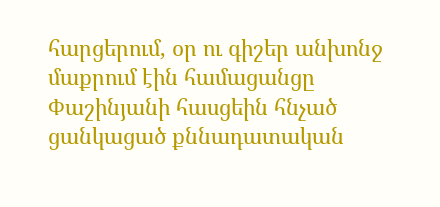հարցերում, օր ու գիշեր անխոնջ մաքրում էին համացանցը Փաշինյանի հասցեին հնչած ցանկացած քննադատական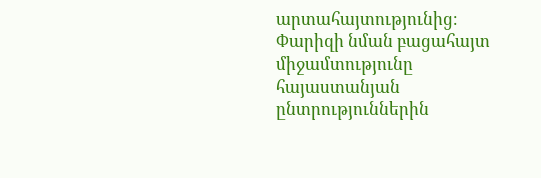արտահայտությունից։ Փարիզի նման բացահայտ միջամտությունը հայաստանյան ընտրություններին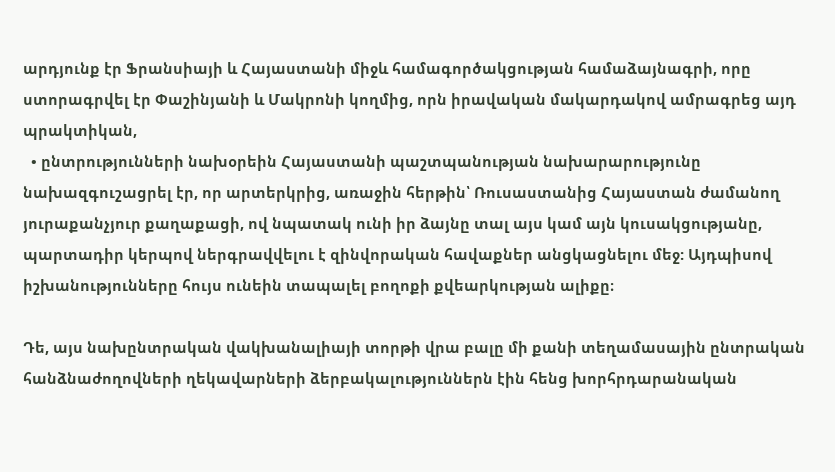արդյունք էր Ֆրանսիայի և Հայաստանի միջև համագործակցության համաձայնագրի, որը ստորագրվել էր Փաշինյանի և Մակրոնի կողմից, որն իրավական մակարդակով ամրագրեց այդ պրակտիկան,
  • ընտրությունների նախօրեին Հայաստանի պաշտպանության նախարարությունը նախազգուշացրել էր, որ արտերկրից, առաջին հերթին՝ Ռուսաստանից Հայաստան ժամանող յուրաքանչյուր քաղաքացի, ով նպատակ ունի իր ձայնը տալ այս կամ այն կուսակցությանը, պարտադիր կերպով ներգրավվելու է զինվորական հավաքներ անցկացնելու մեջ: Այդպիսով իշխանությունները հույս ունեին տապալել բողոքի քվեարկության ալիքը։

Դե, այս նախընտրական վակխանալիայի տորթի վրա բալը մի քանի տեղամասային ընտրական հանձնաժողովների ղեկավարների ձերբակալություններն էին հենց խորհրդարանական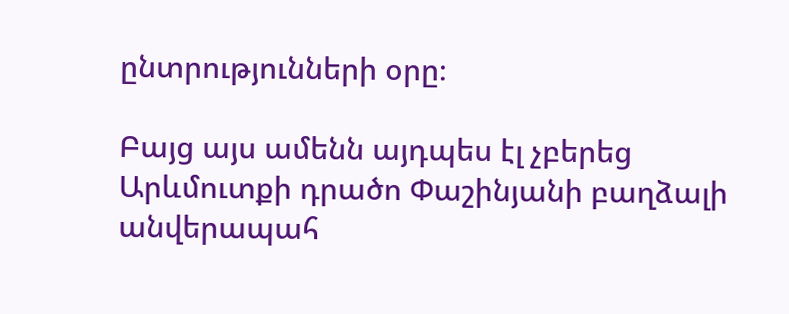ընտրությունների օրը։

Բայց այս ամենն այդպես էլ չբերեց Արևմուտքի դրածո Փաշինյանի բաղձալի անվերապահ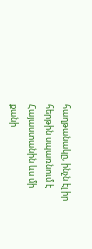հաղթանակը, ինչն էլ իր հերթին սպառնում է Հայաստանին ևս մի քանի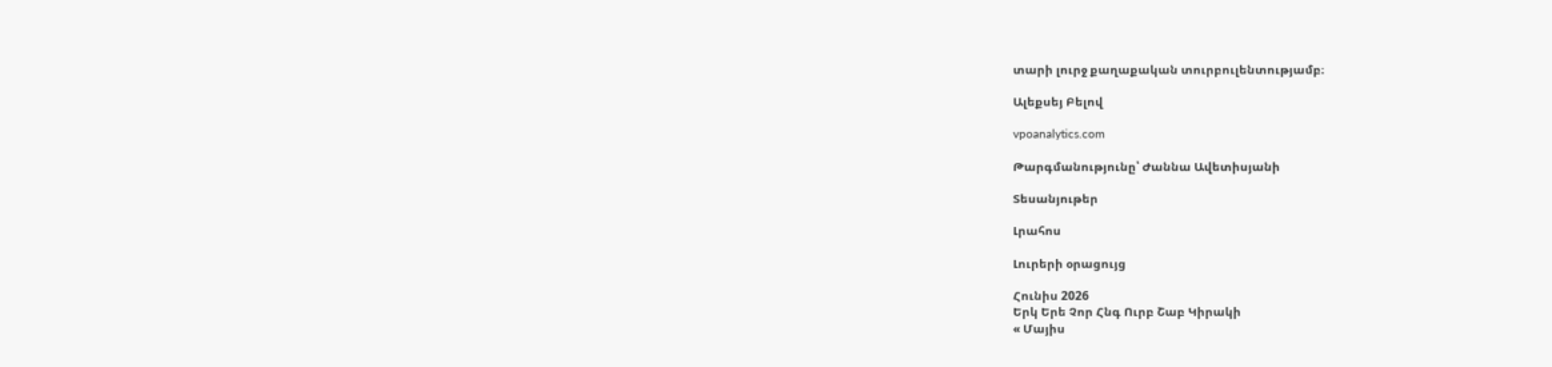տարի լուրջ քաղաքական տուրբուլենտությամբ։

Ալեքսեյ Բելով

vpoanalytics.com

Թարգմանությունը՝ Ժաննա Ավետիսյանի

Տեսանյութեր

Լրահոս

Լուրերի օրացույց

Հունիս 2026
Երկ Երե Չոր Հնգ Ուրբ Շաբ Կիրակի
« Մայիս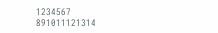1234567
891011121314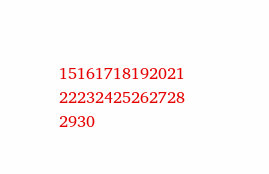15161718192021
22232425262728
2930